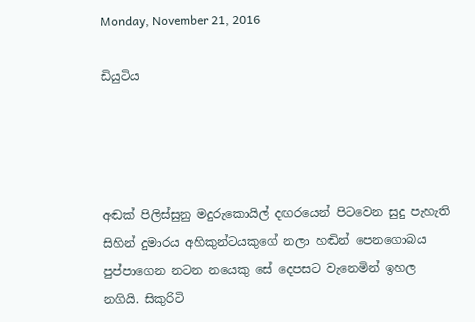Monday, November 21, 2016

ඩියුටිය




අඬක් පිලිස්සුනු මදුරුකොයිල් දඟරයෙන් පිටවෙන සුදු පැහැති සිහින් දුමාරය අහිකුන්ටයකුගේ නලා හඬින් පෙනගොබය පුප්පාගෙන නටන නයෙකු සේ දෙපසට වැනෙමින් ඉහල නගියි. සිකුරිටි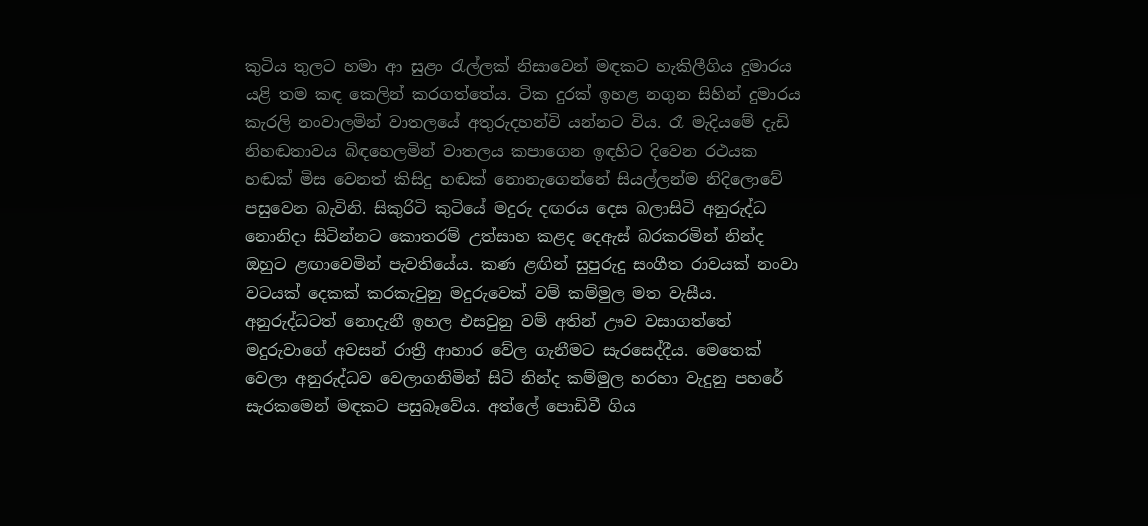කුටිය තුලට හමා ආ සුළං රැල්ලක් නිසාවෙන් මඳකට හැකිලීගිය දුමාරය යළි තම කඳ කෙලින් කරගත්තේය. ටික දුරක් ඉහළ නගුන සිහින් දුමාරය කැරලි නංවාලමින් වාතලයේ අතුරුදහන්වි යන්නට විය. රෑ මැදියමේ දැඩි නිහඬතාවය බිඳහෙලමින් වාතලය කපාගෙන ඉඳහිට දිවෙන රථයක හඬක් මිස වෙනත් කිසිදු හඬක් නොනැගෙන්නේ සියල්ලන්ම නිදිලොවේ පසුවෙන බැවිනි. සිකුරිටි කුටියේ මදුරු දඟරය දෙස බලාසිටි අනුරුද්ධ නොනිදා සිටින්නට කොතරම් උත්සාහ කළද දෙඇස් බරකරමින් නින්ද ඔහුට ළඟාවෙමින් පැවතියේය. කණ ළඟින් සුපුරුදු සංගීත රාවයක් නංවා වටයක් දෙකක් කරකැවුනු මදුරුවෙක් වම් කම්මුල මත වැසීය. අනුරුද්ධටත් නොදැනී ඉහල එසවුනු වම් අතින් ඌව වසාගත්තේ මදුරුවාගේ අවසන් රාත්‍රී ආහාර වේල ගැනීමට සැරසෙද්දීය. මෙතෙක් වෙලා අනුරුද්ධව වෙලාගනිමින් සිටි නින්ද කම්මුල හරහා වැදුනු පහරේ සැරකමෙන් මඳකට පසුබෑවේය. අත්ලේ පොඩිවී ගිය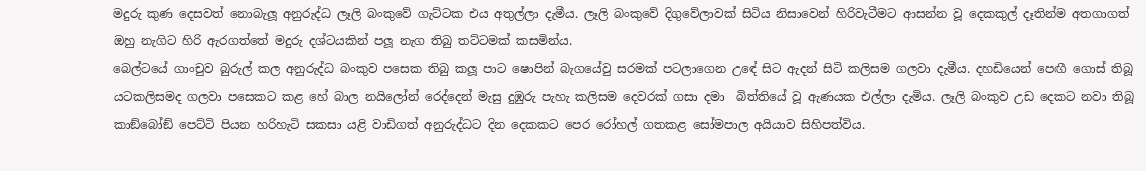මදුරු කුණ දෙසවත් නොබැලූ අනුරුද්ධ ලෑලි බංකුවේ ගැට්ටක එය අතුල්ලා දැමීය. ලෑලි බංකුවේ දිගුවේලාවක් සිටිය නිසාවෙන් හිරිවැටීමට ආසන්න වූ දෙකකුල් දෑතින්ම අතගාගත් ඔහු නැගිට හිරි ඇරගත්තේ මදුරු දශ්ටයකින් පලූ නැග තිබු තට්ටමක් කසමින්ය.
බෙල්ටයේ ගාංචුව බුරුල් කල අනුරුද්ධ බංකුව පසෙක තිබු කලූ පාට ෂොපින් බැගයේවු සරමක් පටලාගෙන උඳේ සිට ඇදන් සිටි කලිසම ගලවා දැමීය. දහඩියෙන් පෙඟී ගොස් තිබූ යටකලිසමද ගලවා පසෙකට කළ හේ බාල නයිලෝන් රෙද්දෙන් මැසු දුඹුරු පැහැ කලිසම දෙවරක් ගසා දමා  බිත්තියේ වූ ඇණයක එල්ලා දැමිය. ලෑලි බංකුව උඩ දෙකට නවා තිබූ කාඞ්බෝඞ් පෙට්ටි පියන හරිහැටි සකසා යළි වාඩිගත් අනුරුද්ධට දින දෙකකට පෙර රෝහල් ගතකළ සෝමපාල අයියාව සිහිපත්විය.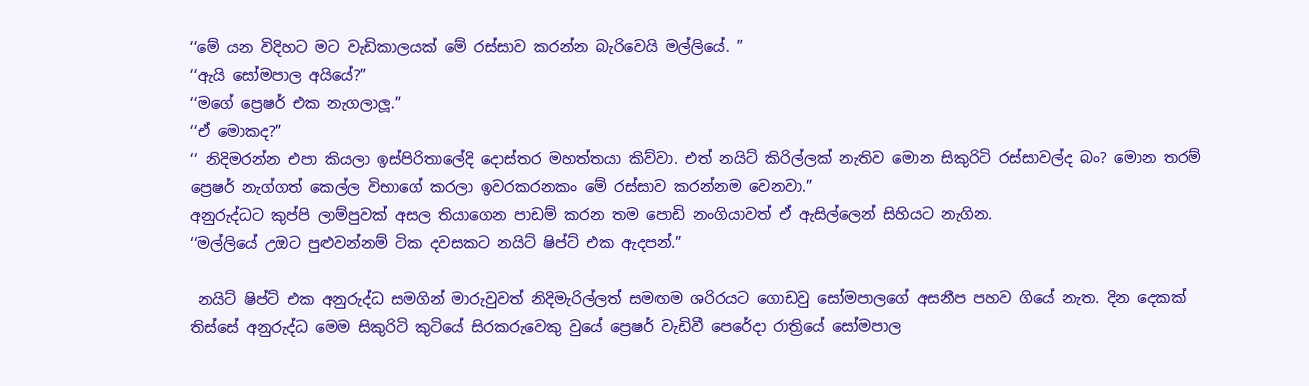‘‘මේ යන විදිහට මට වැඩිකාලයක් මේ රස්සාව කරන්න බැරිවෙයි මල්ලියේ. ”
‘‘ඇයි සෝමපාල අයියේ?”
‘‘මගේ ප්‍රෙෂර් එක නැගලාලූ.”
‘‘ඒ මොකද?”
‘‘ නිදිමරන්න එපා කියලා ඉස්පිරිතාලේදි දොස්තර මහත්තයා කිව්වා. එත් නයිට් කිරිල්ලක් නැතිව මොන සිකුරිටි රස්සාවල්ද බං? මොන තරම් ප්‍රෙෂර් නැග්ගත් කෙල්ල විභාගේ කරලා ඉවරකරනකං මේ රස්සාව කරන්නම වෙනවා.”
අනුරුද්ධට කුප්පි ලාම්පුවක් අසල තියාගෙන පාඩම් කරන තම පොඩි නංගියාවත් ඒ ඇසිල්ලෙන් සිහියට නැගින.
‘‘මල්ලියේ උඔට පුළුවන්නම් ටික දවසකට නයිට් ෂිප්ට් එක ඇදපන්.”

 නයිට් ෂිප්ට් එක අනුරුද්ධ සමගින් මාරුවුවත් නිදිමැරිල්ලත් සමඟම ශරිරයට ගොඩවු සෝමපාලගේ අසනීප පහව ගියේ නැත. දින දෙකක් තිස්සේ අනුරුද්ධ මෙම සිකුරිටි කුටියේ සිරකරුවෙකු වුයේ ප්‍රෙෂර් වැඩිවී පෙරේදා රාත්‍රියේ සෝමපාල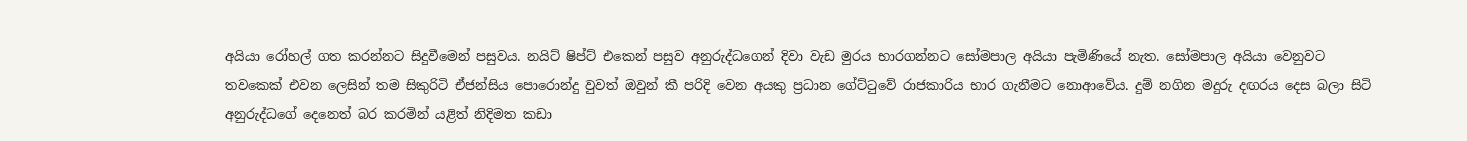අයියා රෝහල් ගත කරන්නට සිදුවීමෙන් පසුවය. නයිට් ෂිප්ට් එකෙන් පසුව අනුරුද්ධගෙන් දිවා වැඩ මුරය භාරගන්නට සෝමපාල අයියා පැමිණියේ නැත. සෝමපාල අයියා වෙනුවට තවකෙක් එවන ලෙසින් තම සිකුරිටි ඒජන්සිය පොරොන්දු වුවත් ඔවුන් කී පරිදි වෙන අයකු ප්‍රධාන ගේට්ටුවේ රාජකාරිය භාර ගැනීමට නොආවේය. දුම් නගින මදුරු දඟරය දෙස බලා සිටි අනුරුද්ධගේ දෙනෙත් බර කරමින් යළිත් නිදිමත කඩා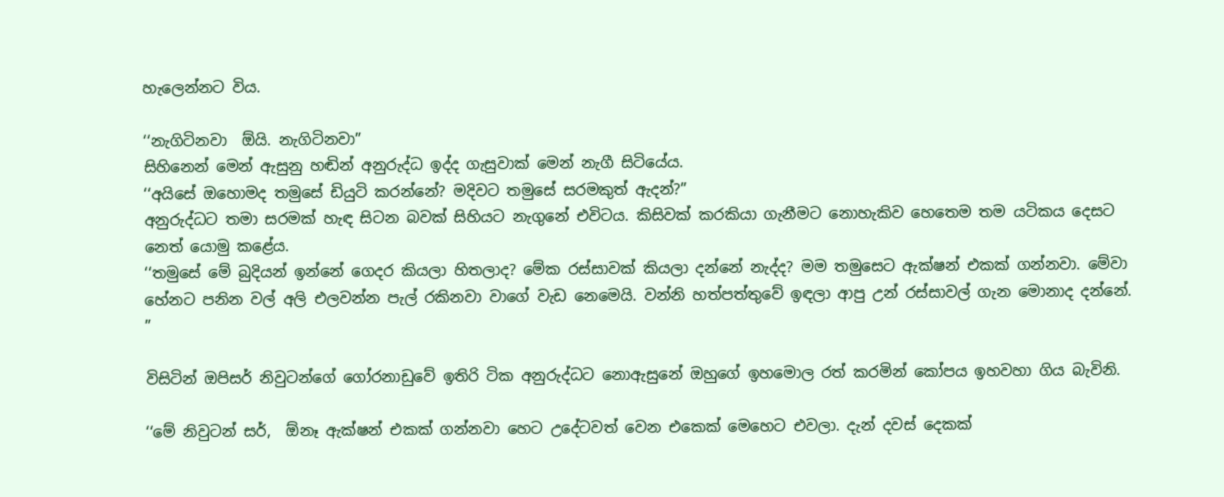හැලෙන්නට විය.

‘‘නැගිටිනවා  ඕයි. නැගිටිනවා”
සිහිනෙන් මෙන් ඇසුනු හඬින් අනුරුද්ධ ඉද්ද ගැසුවාක් මෙන් නැගී සිටියේය.
‘‘අයිසේ ඔහොමද තමුසේ ඩියුටි කරන්නේ? මදිවට තමුසේ සරමකුත් ඇදන්?”
අනුරුද්ධට තමා සරමක් හැඳ සිටන බවක් සිහියට නැගුනේ එවිටය. කිසිවක් කරකියා ගැනීමට නොහැකිව හෙතෙම තම යටිකය දෙසට නෙත් යොමු කළේය.
‘‘තමුසේ මේ බුදියන් ඉන්නේ ගෙදර කියලා හිතලාද? මේක රස්සාවක් කියලා දන්නේ නැද්ද? මම තමුසෙට ඇක්ෂන් එකක් ගන්නවා. මේවා හේනට පනින වල් අලි එලවන්න පැල් රකිනවා වාගේ වැඩ නෙමෙයි. වන්නි හත්පත්තුවේ ඉඳලා ආපු උන් රස්සාවල් ගැන මොනාද දන්නේ. ”

විසිටින් ඔපිසර් නිවුටන්ගේ ගෝරනාඩුවේ ඉතිරි ටික අනුරුද්ධට නොඇසුනේ ඔහුගේ ඉහමොල රත් කරමින් කෝපය ඉහවහා ගිය බැවිනි.

‘‘මේ නිවුටන් සර්,  ඕනෑ ඇක්ෂන් එකක් ගන්නවා හෙට උදේටවත් වෙන එකෙක් මෙහෙට එවලා. දැන් දවස් දෙකක්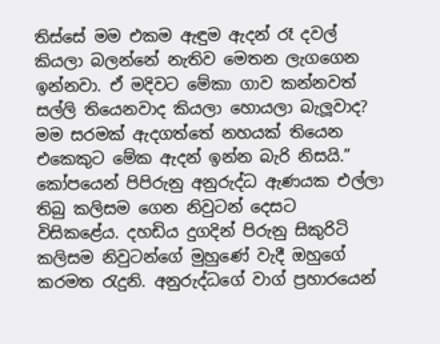තිස්සේ මම එකම ඇඳුම ඇදන් රෑ දවල් කියලා බලන්නේ නැතිව මෙතන ලැගගෙන ඉන්නවා. ඒ මදිවට මේකා ගාව කන්නවත් සල්ලි තියෙනවාද කියලා හොයලා බැලූවාද? මම සරමක් ඇදගත්තේ නහයක් තියෙන එකෙකුට මේක ඇදන් ඉන්න බැරි නිසයි.”
කෝපයෙන් පිපිරුනු අනුරුද්ධ ඇණයක එල්ලා තිබු කලිසම ගෙන නිවුටන් දෙසට විසිකළේය. දහඩිය දුගදින් පිරුනු සිකුරිටි කලිසම නිවුටන්ගේ මුහුණේ වැදී ඔහුගේ කරමත රැදුනි. අනුරුද්ධගේ වාග් ප්‍රහාරයෙන්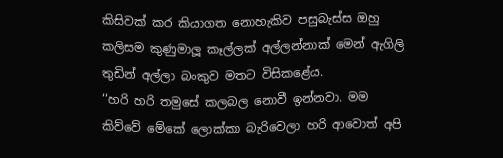කිසිවක් කර කියාගත නොහැකිව පසුබැස්ස ඔහු කලිසම කුණුමාලූ කෑල්ලක් අල්ලන්නාක් මෙන් ඇගිලි තුඩින් අල්ලා බංකුව මතට විසිකළේය.
‘‘හරි හරි තමුසේ කලබල නොවී ඉන්නවා. මම කිව්වේ මේකේ ලොක්කා බැරිවෙලා හරි ආවොත් අපි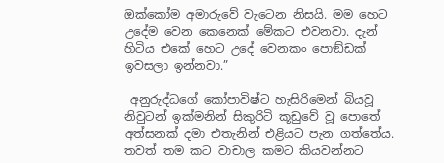ඔක්කෝම අමාරුවේ වැටෙන නිසයි. මම හෙට උදේම වෙන කෙනෙක් මේකට එවනවා. දැන් හිටිය එකේ හෙට උදේ වෙනකං පොඞ්ඩක් ඉවසලා ඉන්නවා.”

 අනුරුද්ධගේ කෝපාවිෂ්ට හැසිරිමෙන් බියවූ නිවුටන් ඉක්මනින් සිකුරිටි කූඩුවේ වූ පොතේ අත්සනක් දමා එතැනින් එළියට පැන ගත්තේය. තවත් තම කට වාචාල කමට කියවන්නට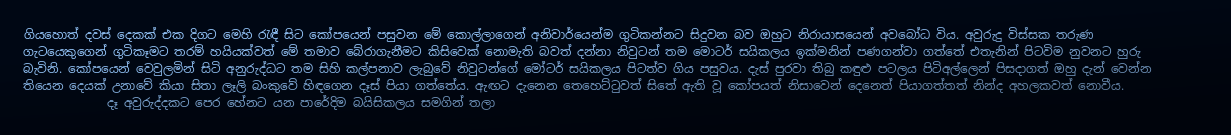ගියහොත් දවස් දෙකක් එක දිගට මෙහි රැඳී සිට කෝපයෙන් පසුවන මේ කොල්ලාගෙන් අනිවාර්යෙන්ම ගුටිකන්නට සිදුවන බව ඔහුට නිරායාසයෙන් අවබෝධ විය. අවුරුදු විස්සක තරුණ ගැටයෙකුගෙන් ගුටිකෑමට තරම් හයියක්වත් මේ තමාව බේරාගැනීමට කිසිවෙක් නොමැති බවත් දන්නා නිවුටන් තම මොටර් සයිකලය ඉක්මනින් පණගන්වා ගත්තේ එතැනින් පිටවිම නුවනට හුරු බැවිනි. කෝපයෙන් වෙවුලමින් සිටි අනුරුද්ධට තම සිහි කල්පනාව ලැබුවේ නිවුටන්ගේ මෝටර් සයිකලය පිටත්ව ගිය පසුවය. දැස් පුරවා තිබු කඳුළු පටලය පිටිඅල්ලෙන් පිසදාගත් ඔහු දැන් වෙන්න තියෙන දෙයක් උනාවේ කියා සිතා ලෑලි බංකුවේ හිඳගෙන දෑස් පියා ගත්තේය. ඇඟට දැනෙන තෙහෙට්ටුවත් සිතේ ඇති වූ කෝපයත් නිසාවෙන් දෙනෙත් පියාගත්තත් නින්ද අහලකවත් නොවීය.
              දෑ අවුරුද්දකට පෙර හේනට යන පාරේදිම බයිසිකලය සමගින් තලා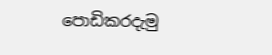පොඩිකරදැමු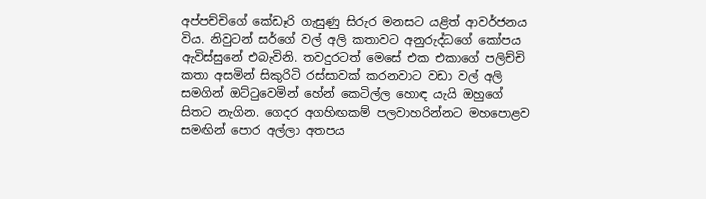අප්පච්චිගේ කේඩෑරි ගැසුණු සිරුර මනසට යළිත් ආවර්ජනය විය. නිවුටන් සර්ගේ වල් අලි කතාවට අනුරුද්ධගේ කෝපය ඇවිස්සුනේ එබැවිනි. තවදුරටත් මෙසේ එක එකාගේ පලිච්චි කතා අසමින් සිකුරිටි රස්සාවක් කරනවාට වඩා වල් අලි සමගින් ඔට්ටුවෙමින් හේන් කෙටිල්ල හොඳ යැයි ඔහුගේ සිතට නැගින. ගෙදර අගහිඟකම් පලවාහරින්නට මහපොළව සමඟින් පොර අල්ලා අතපය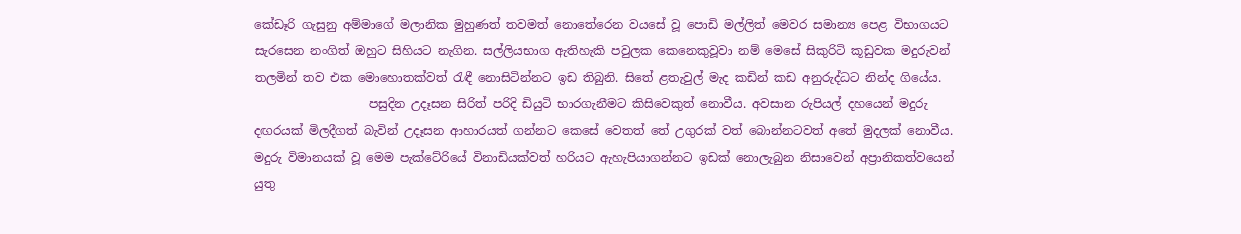කේඩෑරි ගැසුනු අම්මාගේ මලානික මුහුණත් තවමත් නොතේරෙන වයසේ වූ පොඩි මල්ලිත් මෙවර සමාන්‍ය පෙළ විභාගයට සැරසෙන නංගිත් ඔහුට සිහියට නැගින. සල්ලියභාග ඇතිහැකි පවුලක කෙනෙකුවූවා නම් මෙසේ සිකුරිටි කූඩුවක මදුරුවන් තලමින් තව එක මොහොතක්වත් රැඳී නොසිටින්නට ඉඩ තිබුනි. සිතේ ළතැවුල් මැද කඩින් කඩ අනුරුද්ධට නින්ද ගියේය.
                   පසුදින උදෑසන සිරිත් පරිදි ඩියුටි භාරගැනීමට කිසිවෙකුත් නොවීය. අවසාන රුපියල් දහයෙන් මදුරු දඟරයක් මිලදීගත් බැවින් උදෑසන ආහාරයත් ගන්නට කෙසේ වෙතත් තේ උගුරක් වත් බොන්නටවත් අතේ මුදලක් නොවීය. මදුරු විමානයක් වූ මෙම පැක්ටේරියේ විනාඩියක්වත් හරියට ඇහැපියාගන්නට ඉඩක් නොලැබුන නිසාවෙන් අප්‍රානිකත්වයෙන් යුතු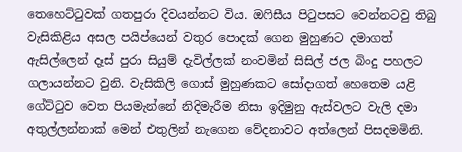තෙහෙට්ටුවක් ගතපුරා දිවයන්නට විය. ඔෆිසීය පිටුපසට වෙන්නටවු තිබු වැසිකිළිය අසල පයිප්යෙන් වතුර පොදක් ගෙන මුහුණට දමාගත් ඇසිල්ලෙන් දෑස් පුරා සියුම් දැවිල්ලක් නංවමින් සිසිල් ජල බිංදු පහලට ගලායන්නට වුනි. වැසිකිලි ගොස් මුහුණකට සෝදාගත් හෙතෙම යළි ගේට්ටුව වෙත පියමැන්නේ නිදිමැරීම නිසා ඉදිමුනු ඇස්වලට වැලි දමා අතුල්ලන්නාක් මෙන් එතුලින් නැගෙන වේදනාවට අත්ලෙන් පිසදමමිනි.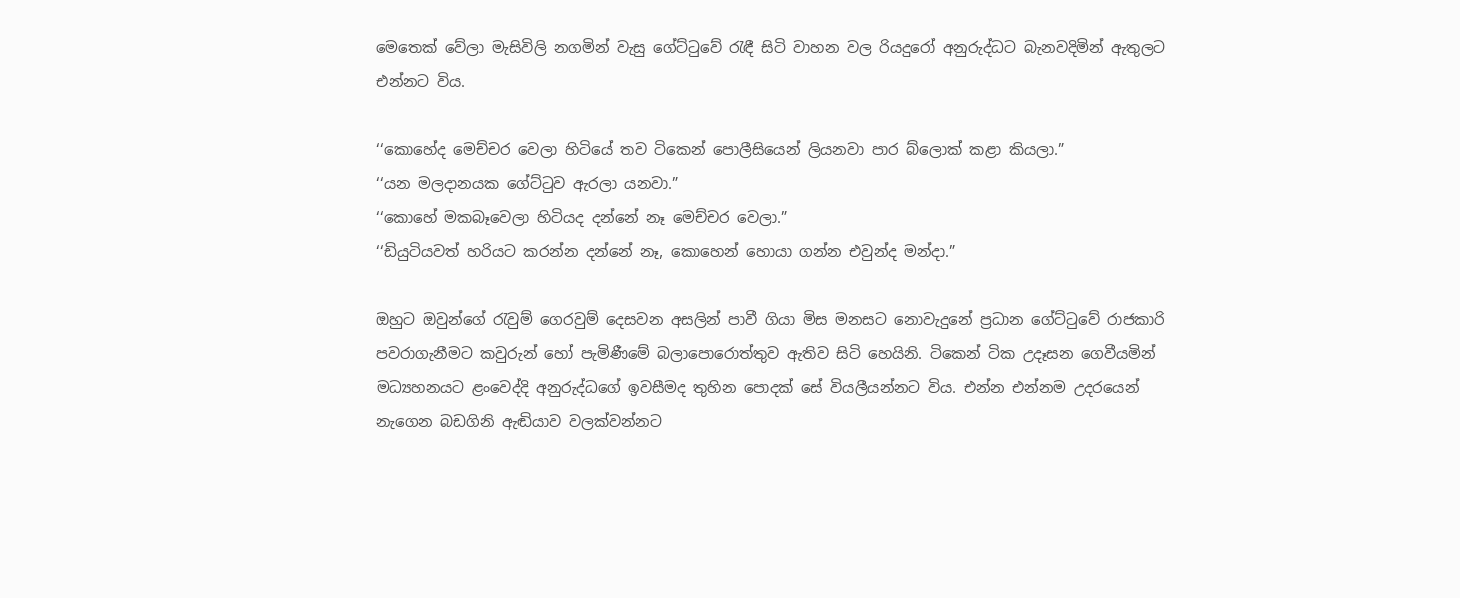මෙතෙක් වේලා මැසිවිලි නගමින් වැසු ගේට්ටුවේ රැඳී සිටි වාහන වල රියදුරෝ අනුරුද්ධට බැනවදිමින් ඇතුලට එන්නට විය.

‘‘කොහේද මෙච්චර වෙලා හිටියේ තව ටිකෙන් පොලීසියෙන් ලියනවා පාර බ්ලොක් කළා කියලා.”
‘‘යන මලදානයක ගේට්ටුව ඇරලා යනවා.”
‘‘කොහේ මකබෑවෙලා හිටියද දන්නේ නෑ මෙච්චර වෙලා.”
‘‘ඩියුටියවත් හරියට කරන්න දන්නේ නෑ, කොහෙන් හොයා ගන්න එවුන්ද මන්දා.”

ඔහුට ඔවුන්ගේ රැවුම් ගෙරවුම් දෙසවන අසලින් පාවී ගියා මිස මනසට නොවැදුනේ ප්‍රධාන ගේට්ටුවේ රාජකාරි පවරාගැනීමට කවුරුන් හෝ පැමිණීමේ බලාපොරොත්තුව ඇතිව සිටි හෙයිනි. ටිකෙන් ටික උදෑසන ගෙවීයමින් මධ්‍යහනයට ළංවෙද්දි අනුරුද්ධගේ ඉවසීමද තුහින පොදක් සේ වියලීයන්නට විය. එන්න එන්නම උදරයෙන් නැගෙන බඩගිනි ඇඬියාව වලක්වන්නට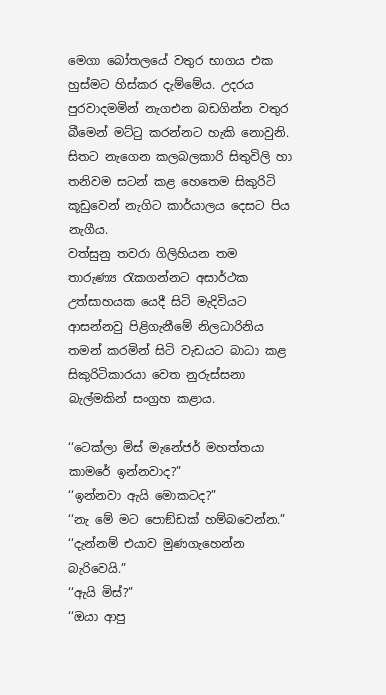මෙගා බෝතලයේ වතුර භාගය එක හුස්මට හිස්කර දැම්මේය. උදරය පුරවාදමමින් නැගඑන බඩගින්න වතුර බීමෙන් මට්ටු කරන්නට හැකි නොවුනි. සිතට නැගෙන කලබලකාරි සිතුවිලි හා තනිවම සටන් කළ හෙතෙම සිකුරිටි කූඩුවෙන් නැගිට කාර්යාලය දෙසට පිය නැගීය.
වත්සුනු තවරා ගිලිහියන තම තාරුණ්‍ය රැකගන්නට අසාර්ථක උත්සාහයක යෙදී සිටි මැදිවියට ආසන්නවු පිළිගැනීමේ නිලධාරිනිය තමන් කරමින් සිටි වැඩයට බාධා කළ සිකුරිටිකාරයා වෙත නුරුස්සනා බැල්මකින් සංග්‍රහ කළාය.

‘‘ටෙක්ලා මිස් මැනේජර් මහත්තයා කාමරේ ඉන්නවාද?”
‘‘ඉන්නවා ඇයි මොකටද?”
‘‘නැ මේ මට පොඞ්ඩක් හම්බවෙන්න.”
‘‘දැන්නම් එයාව මුණගැහෙන්න බැරිවෙයි.”
‘‘ඇයි මිස්?”
‘‘ඔයා ආපු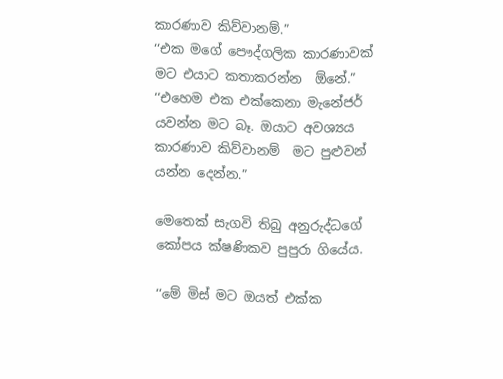කාරණාව කිව්වානම්.”
‘‘එක මගේ පෞද්ගලික කාරණාවක් මට එයාට කතාකරන්න  ඕනේ.”
‘‘එහෙම එක එක්කෙනා මැනේජර් යවන්න මට බෑ. ඔයාට අවශ්‍යය කාරණාව කිව්වානම්  මට පුළුවන් යන්න දෙන්න.”

මෙතෙක් සැගවි තිබු අනුරුද්ධගේ කෝපය ක්ෂණිකව පුපුරා ගියේය.

‘‘මේ මිස් මට ඔයත් එක්ක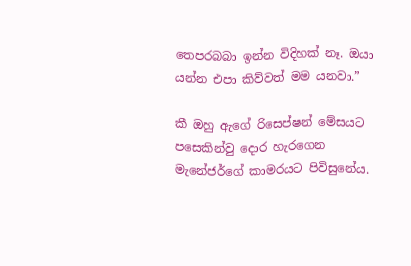තෙපරබබා ඉන්න විදිහක් නෑ. ඔයා යන්න එපා කිව්වත් මම යනවා.”

කී ඔහු ඇගේ රිසෙප්ෂන් මේසයට පසෙකින්වු දොර හැරගෙන මැනේජර්ගේ කාමරයට පිවිසුනේය.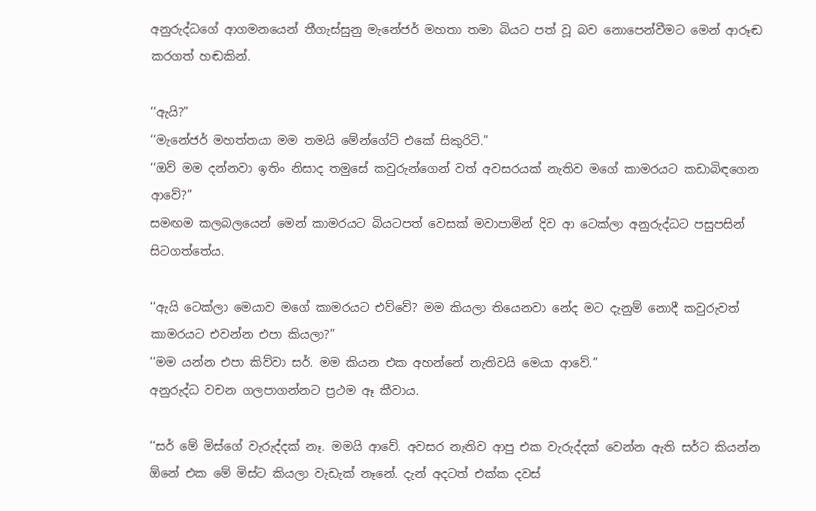අනුරුද්ධගේ ආගමනයෙන් තීගැස්සුනු මැනේජර් මහතා තමා බියට පත් වූ බව නොපෙන්වීමට මෙන් ආරූඬ කරගත් හඬකින්.

‘‘ඇයි?”
‘‘මැනේජර් මහත්තයා මම තමයි මේන්ගේට් එකේ සිකුරිටි.”
‘‘ඔව් මම දන්නවා ඉතිං නිසාද තමුසේ කවුරුන්ගෙන් වත් අවසරයක් නැතිව මගේ කාමරයට කඩාබිඳගෙන ආවේ?”
සමඟම කලබලයෙන් මෙන් කාමරයට බියටපත් වෙසක් මවාපාමින් දිව ආ ටෙක්ලා අනුරුද්ධට පසුපසින් සිටගත්තේය.

‘‘ඇයි ටෙක්ලා මෙයාව මගේ කාමරයට එව්වේ? මම කියලා තියෙනවා නේද මට දැනුම් නොදී කවුරුවත් කාමරයට එවන්න එපා කියලා?”
‘‘මම යන්න එපා කිව්වා සර්. මම කියන එක අහන්නේ නැතිවයි මෙයා ආවේ.”
අනුරුද්ධ වචන ගලපාගන්නට ප්‍රථම ඈ කීවාය.

‘‘සර් මේ මිස්ගේ වැරුද්දක් නෑ. මමයි ආවේ. අවසර නැතිව ආපු එක වැරුද්දක් වෙන්න ඇති සර්ට කියන්න  ඕනේ එක මේ මිස්ට කියලා වැඩැක් නෑනේ. දැන් අදටත් එක්ක දවස්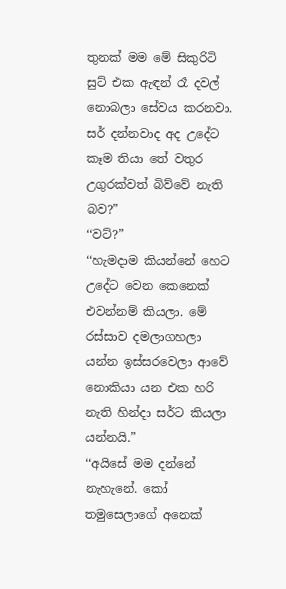තුනක් මම මේ සිකුරිටි සුට් එක ඇඳන් රෑ දවල් නොබලා සේවය කරනවා. සර් දන්නවාද අද උදේට කෑම තියා තේ වතුර උගුරක්වත් බිව්වේ නැති බව?”
‘‘වට්?”
‘‘හැමදාම කියන්නේ හෙට උදේට වෙන කෙනෙක් එවන්නම් කියලා. මේ රස්සාව දමලාගහලා යන්න ඉස්සරවෙලා ආවේ නොකියා යන එක හරි නැති හින්දා සර්ට කියලා යන්නයි.”
‘‘අයිසේ මම දන්නේ නැහැනේ. කෝ තමුසෙලාගේ අනෙක්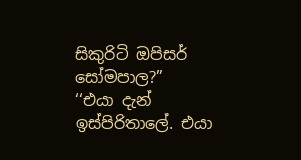සිකුරිටි ඔපිසර් සෝමපාල?”
‘‘එයා දැන් ඉස්පිරිතාලේ. එයා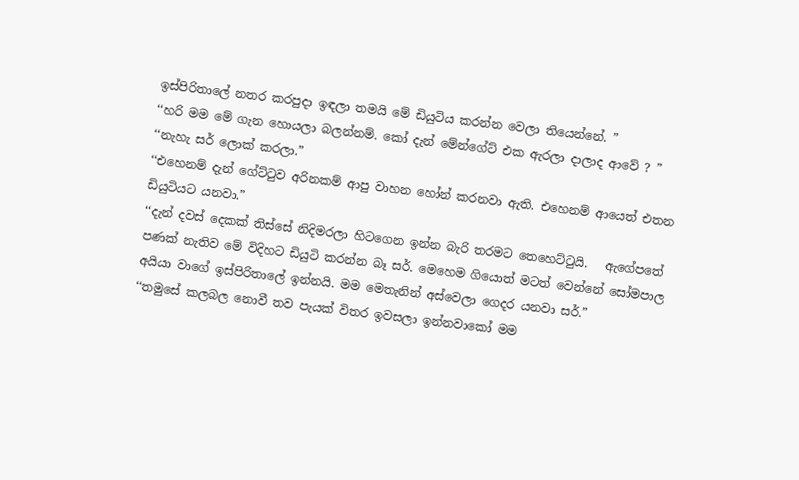ඉස්පිරිතාලේ නතර කරපුදා ඉඳලා තමයි මේ ඩියුටිය කරන්න වෙලා තියෙන්නේ. ”
‘‘හරි මම මේ ගැන හොයලා බලන්නම්. කෝ දැන් මේන්ගේට් එක ඇරලා දාලාද ආවේ ? ”
‘‘නැහැ සර් ලොක් කරලා.”
‘‘එහෙනම් දැන් ගේට්ටුව අරිනකම් ආපු වාහන හෝන් කරනවා ඇති. එහෙනම් ආයෙත් එතන ඩියුටියට යනවා.”
‘‘දැන් දවස් දෙකක් තිස්සේ නිදිමරලා හිටගෙන ඉන්න බැරි තරමට තෙහෙට්ටුයි.   ඇගේපතේ පණක් නැතිව මේ විදිහට ඩියුටි කරන්න බෑ සර්. මෙහෙම ගියොත් මටත් වෙන්නේ සෝමපාල අයියා වාගේ ඉස්පිරිතාලේ ඉන්නයි. මම මෙතැනින් අස්වෙලා ගෙදර යනවා සර්.”
‘‘තමුසේ කලබල නොවී තව පැයක් විතර ඉවසලා ඉන්නවාකෝ මම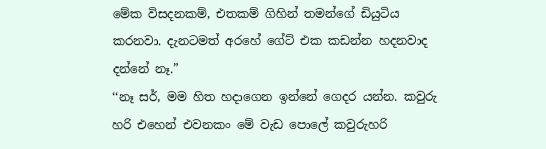මේක විසදනකම්, එතකම් ගිහින් තමන්ගේ ඩියුටිය කරනවා. දැනටමත් අරහේ ගේට් එක කඩන්න හදනවාද දන්නේ නෑ.”
‘‘නෑ සර්, මම හිත හදාගෙන ඉන්නේ ගෙදර යන්න. කවුරු හරි එහෙන් එවනකං මේ වැඩ පොලේ කවුරුහරි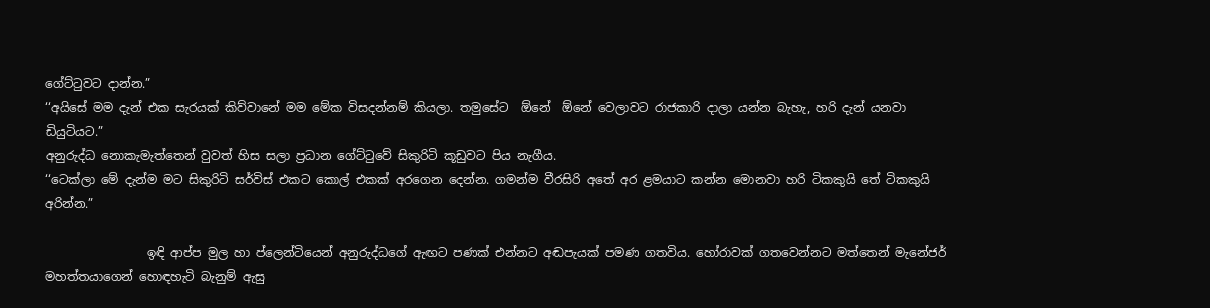ගේට්ටුවට දාන්න.”
‘‘අයිසේ මම දැන් එක සැරයක් කිව්වානේ මම මේක විසදන්නම් කියලා. තමුසේට  ඕනේ  ඕනේ වෙලාවට රාජකාරි දාලා යන්න බැහැ, හරි දැන් යනවා ඩියුටියට.”
අනුරුද්ධ නොකැමැත්තෙන් වුවත් හිස සලා ප්‍රධාන ගේට්ටුවේ සිකුරිටි කූඩුවට පිය නැගීය.
‘‘ටෙක්ලා මේ දැන්ම මට සිකුරිටි සර්විස් එකට කොල් එකක් අරගෙන දෙන්න. ගමන්ම වීරසිරි අතේ අර ළමයාට කන්න මොනවා හරි ටිකකුයි තේ ටිකකුයි අරින්න.”

                 ඉඳි ආප්ප මුල හා ප්ලෙන්ටියෙන් අනුරුද්ධගේ ඇඟට පණක් එන්නට අඬපැයක් පමණ ගතවිය. හෝරාවක් ගතවෙන්නට මත්තෙන් මැනේජර් මහත්තයාගෙන් හොඳහැටි බැනුම් ඇසු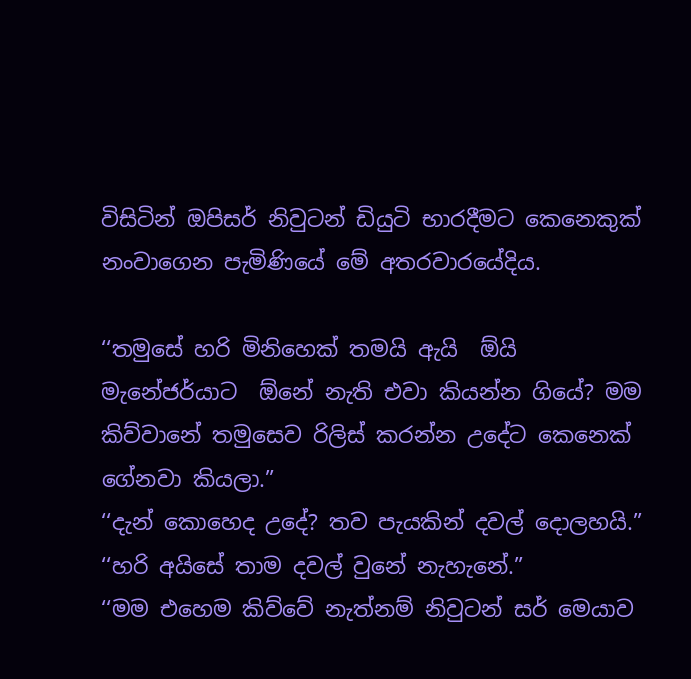විසිටින් ඔපිසර් නිවුටන් ඩියුටි භාරදීමට කෙනෙකුක් නංවාගෙන පැමිණියේ මේ අතරවාරයේදිය.

‘‘තමුසේ හරි මිනිහෙක් තමයි ඇයි  ඕයි මැනේජර්යාට  ඕනේ නැති එවා කියන්න ගියේ? මම කිව්වානේ තමුසෙව රිලිස් කරන්න උදේට කෙනෙක් ගේනවා කියලා.”
‘‘දැන් කොහෙද උදේ? තව පැයකින් දවල් දොලහයි.”
‘‘හරි අයිසේ තාම දවල් වුනේ නැහැනේ.”
‘‘මම එහෙම කිව්වේ නැත්නම් නිවුටන් සර් මෙයාව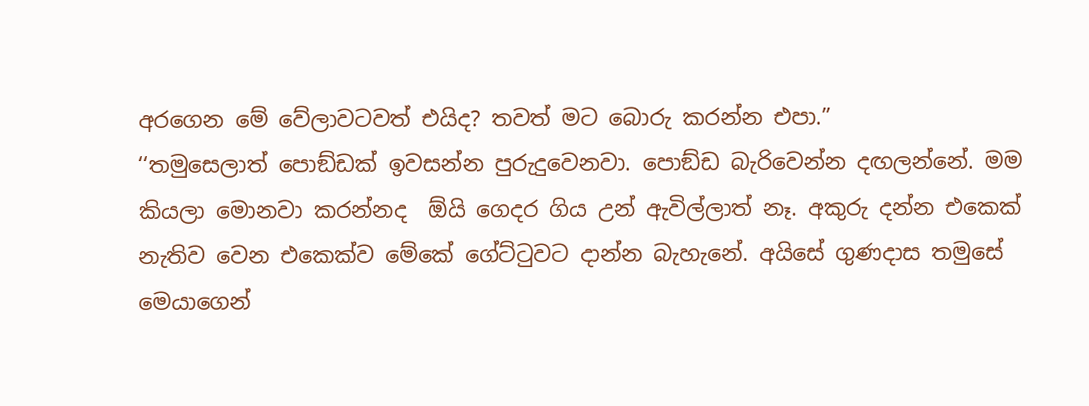අරගෙන මේ වේලාවටවත් එයිද? තවත් මට බොරු කරන්න එපා.”
‘‘තමුසෙලාත් පොඞ්ඩක් ඉවසන්න පුරුදුවෙනවා. පොඞ්ඩ බැරිවෙන්න දඟලන්නේ. මම කියලා මොනවා කරන්නද  ඕයි ගෙදර ගිය උන් ඇවිල්ලාත් නෑ. අකුරු දන්න එකෙක් නැතිව වෙන එකෙක්ව මේකේ ගේට්ටුවට දාන්න බැහැනේ. අයිසේ ගුණදාස තමුසේ මෙයාගෙන්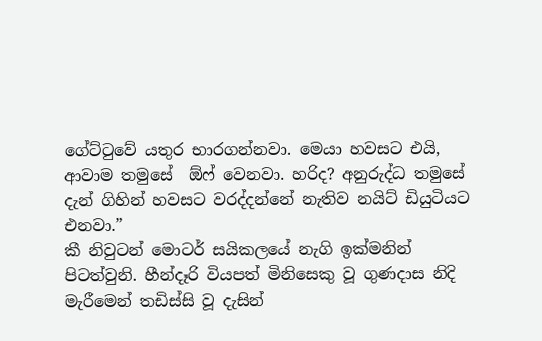ගේට්ටුවේ යතුර භාරගන්නවා. මෙයා හවසට එයි, ආවාම තමුසේ  ඕෆ් වෙනවා. හරිද? අනුරුද්ධ තමුසේ දැන් ගිහින් හවසට වරද්දන්නේ නැතිව නයිට් ඩියුටියට එනවා.”
කී නිවුටන් මොටර් සයිකලයේ නැගි ඉක්මනින් පිටත්වුනි. හීන්දෑරි වියපත් මිනිසෙකු වූ ගුණදාස නිදි මැරීමෙන් තඩිස්සි වූ දැසින්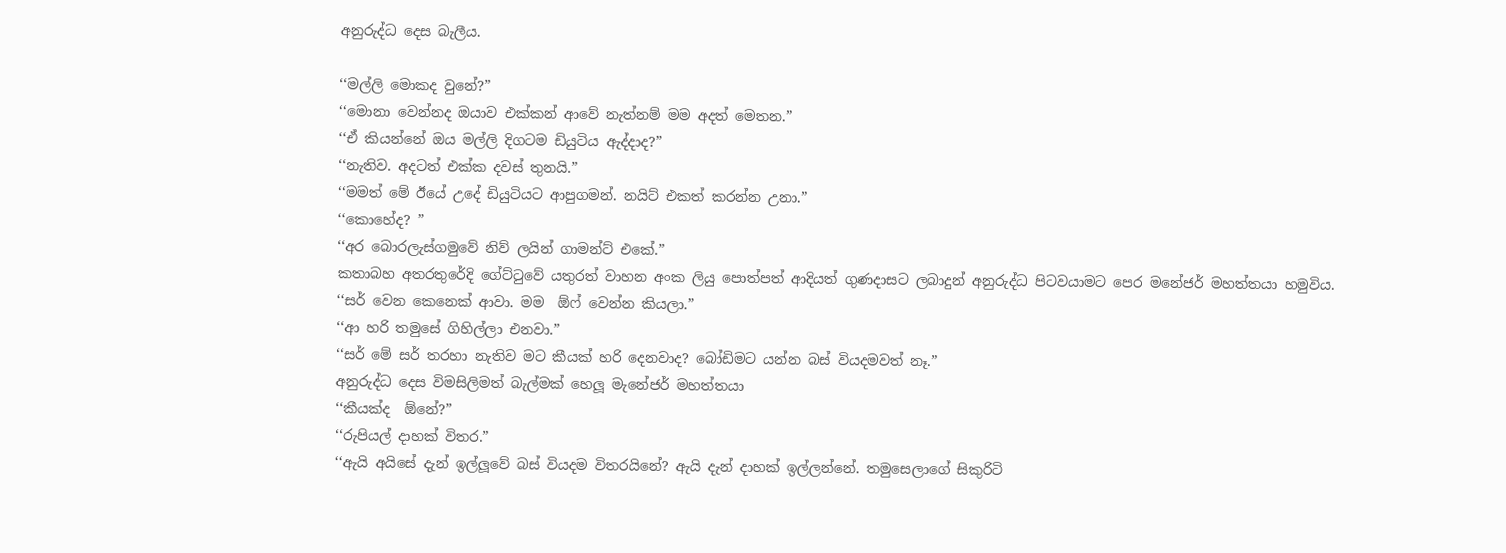අනුරුද්ධ දෙස බැලීය.

‘‘මල්ලි මොකද වුනේ?”
‘‘මොනා වෙන්නද ඔයාව එක්කන් ආවේ නැත්නම් මම අදත් මෙතන.”
‘‘ඒ කියන්නේ ඔය මල්ලි දිගටම ඩියුටිය ඇද්දාද?”
‘‘නැතිව. අදටත් එක්ක දවස් තුනයි.”
‘‘මමත් මේ ඊයේ උදේ ඩියුටියට ආපුගමන්. නයිට් එකත් කරන්න උනා.”
‘‘කොහේද? ”
‘‘අර බොරලැස්ගමුවේ නිව් ලයින් ගාමන්ට් එකේ.”
කතාබහ අතරතුරේදි ගේට්ටුවේ යතුරත් වාහන අංක ලියු පොත්පත් ආදියත් ගුණදාසට ලබාදුන් අනුරුද්ධ පිටවයාමට පෙර මනේජර් මහත්තයා හමුවිය.
‘‘සර් වෙන කෙනෙක් ආවා. මම  ඕෆ් වෙන්න කියලා.”
‘‘ආ හරි තමුසේ ගිහිල්ලා එනවා.”
‘‘සර් මේ සර් තරහා නැතිව මට කීයක් හරි දෙනවාද? බෝඩිමට යන්න බස් වියදමවත් නෑ.”
අනුරුද්ධ දෙස විමසිලිමත් බැල්මක් හෙලූ මැනේජර් මහත්තයා
‘‘කීයක්ද  ඕනේ?”
‘‘රුපියල් දාහක් විතර.”
‘‘ඇයි අයිසේ දැන් ඉල්ලූවේ බස් වියදම විතරයිනේ? ඇයි දැන් දාහක් ඉල්ලන්නේ. තමුසෙලාගේ සිකුරිටි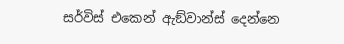සර්විස් එකෙන් ඇඞ්වාන්ස් දෙන්නෙ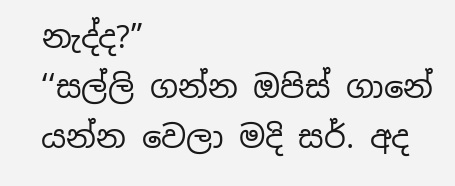නැද්ද?”
‘‘සල්ලි ගන්න ඔපිස් ගානේ යන්න වෙලා මදි සර්. අද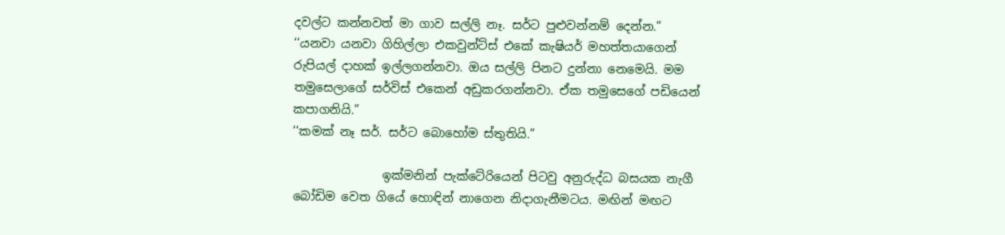දවල්ට කන්නවත් මා ගාව සල්ලි නෑ. සර්ට පුළුවන්නම් දෙන්න.”
‘‘යනවා යනවා ගිහිල්ලා එකවුන්ට්ස් එකේ කැෂියර් මහත්තයාගෙන් රුපියල් දාහක් ඉල්ලගන්නවා. ඔය සල්ලි පිනට දුන්නා නෙමෙයි. මම තමුසෙලාගේ සර්විස් එකෙන් අඩුකරගන්නවා. ඒක තමුසෙගේ පඩියෙන් කපාගනියි.”
‘‘කමක් නෑ සර්. සර්ට බොහෝම ස්තුතියි.”

               ඉක්මනින් පැක්ටේරියෙන් පිටවු අනුරුද්ධ බසයක නැගී බෝඩිම වෙත ගියේ හොඳින් නාගෙන නිදාගැනීමටය. මඟින් මඟට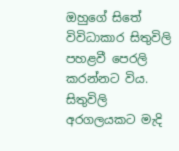ඔහුගේ සිතේ විවිධාකාර සිතුවිලි පහළවී පෙරලි කරන්නට විය. සිතුවිලි අරගලයකට මැදි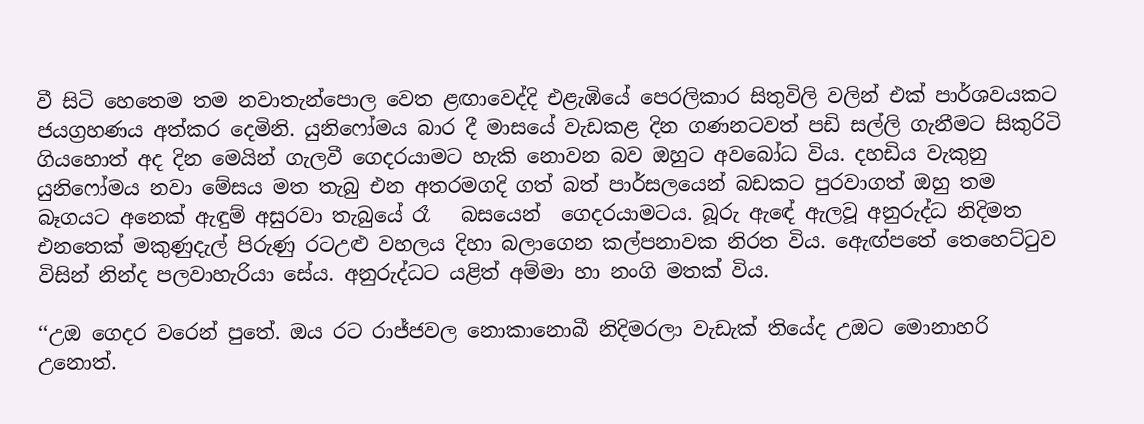වී සිටි හෙතෙම තම නවාතැන්පොල වෙත ළඟාවෙද්දි එළැඹියේ පෙරලිකාර සිතුවිලි වලින් එක් පාර්ශවයකට ජයග්‍රහණය අත්කර දෙමිනි. යුනිෆෝමය බාර දී මාසයේ වැඩකළ දින ගණනටවත් පඩි සල්ලි ගැනීමට සිකුරිටි ගියහොත් අද දින මෙයින් ගැලවී ගෙදරයාමට හැකි නොවන බව ඔහුට අවබෝධ විය. දහඩිය වැකුනු යුනිෆෝමය නවා මේසය මත තැබු එන අතරමගදි ගත් බත් පාර්සලයෙන් බඩකට පුරවාගත් ඔහු තම බෑගයට අනෙක් ඇඳුම් අසුරවා තැබුයේ රෑ   බසයෙන්  ගෙදරයාමටය. බූරු ඇඳේ ඇලවූ අනුරුද්ධ නිදිමත එනතෙක් මකුණුදැල් පිරුණු රටඋළු වහලය දිහා බලාගෙන කල්පනාවක නිරත විය. ඇෙඟ්පතේ තෙහෙට්ටුව විසින් නින්ද පලවාහැරියා සේය. අනුරුද්ධට යළිත් අම්මා හා නංගි මතක් විය.

‘‘උඔ ගෙදර වරෙන් පුතේ. ඔය රට රාජ්ජවල නොකානොබී නිදිමරලා වැඩැක් තියේද උඔට මොනාහරි උනොත්.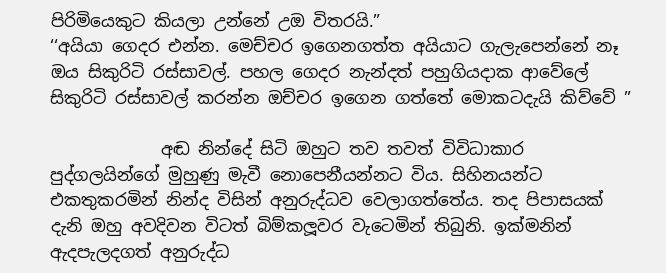පිරිමියෙකුට කියලා උන්නේ උඔ විතරයි.”
‘‘අයියා ගෙදර එන්න. මෙච්චර ඉගෙනගත්ත අයියාට ගැලැපෙන්නේ නෑ ඔය සිකුරිටි රස්සාවල්. පහල ගෙදර නැන්දත් පහුගියදාක ආවේලේ සිකුරිටි රස්සාවල් කරන්න ඔච්චර ඉගෙන ගත්තේ මොකටදැයි කිව්වේ ”

             අඬ නින්දේ සිටි ඔහුට තව තවත් විවිධාකාර පුද්ගලයින්ගේ මුහුණු මැවී නොපෙනීයන්නට විය. සිහිනයන්ට එකතුකරමින් නින්ද විසින් අනුරුද්ධව වෙලාගත්තේය. තද පිපාසයක් දැනි ඔහු අවදිවන විටත් බිම්කලූවර වැටෙමින් තිබුනි. ඉක්මනින් ඇදපැලදගත් අනුරුද්ධ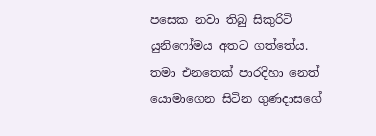පසෙක නවා තිබු සිකුරිටි යුනිෆෝමය අතට ගත්තේය. තමා එනතෙක් පාරදිහා නෙත් යොමාගෙන සිටින ගුණදාසගේ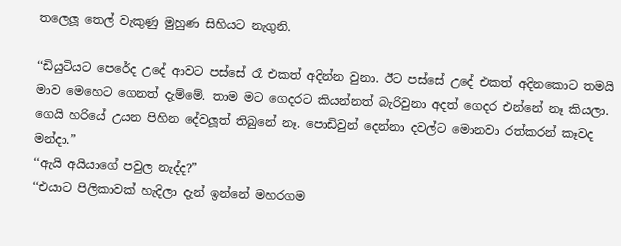තලෙලූ තෙල් වැකුණු මුහුණ සිහියට නැගුනි.

‘‘ඩියුටියට පෙරේද උදේ ආවට පස්සේ රෑ එකත් අදින්න වුනා. ඊට පස්සේ උදේ එකත් අදිනකොට තමයි මාව මෙහෙට ගෙනත් දැම්මේ. තාම මට ගෙදරට කියන්නත් බැරිවුනා අදත් ගෙදර එන්නේ නෑ කියලා. ගෙයි හරියේ උයන පිහින දේවලූත් තිබුනේ නෑ. පොඩිවුන් දෙන්නා දවල්ට මොනවා රත්කරන් කෑවද මන්දා.”
‘‘ඇයි අයියාගේ පවුල නැද්ද?”
‘‘එයාට පිලිකාවක් හැදිලා දැන් ඉන්නේ මහරගම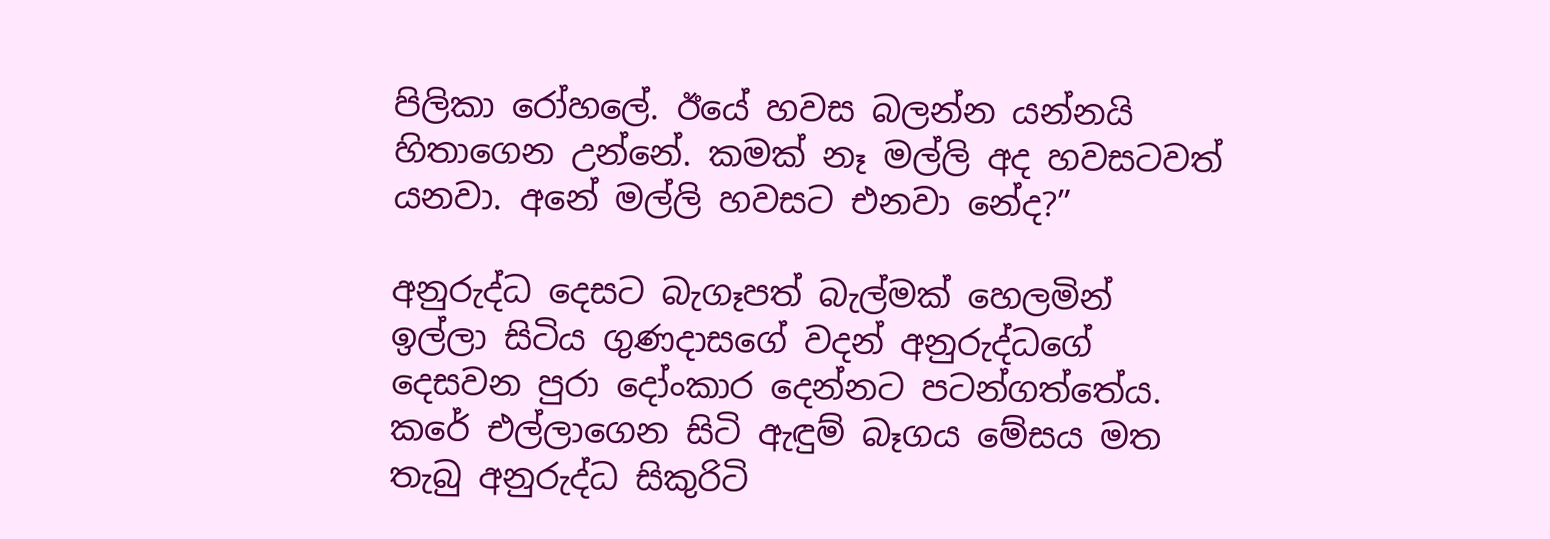පිලිකා රෝහලේ. ඊයේ හවස බලන්න යන්නයි හිතාගෙන උන්නේ. කමක් නෑ මල්ලි අද හවසටවත් යනවා. අනේ මල්ලි හවසට එනවා නේද?”

අනුරුද්ධ දෙසට බැගෑපත් බැල්මක් හෙලමින් ඉල්ලා සිටිය ගුණදාසගේ වදන් අනුරුද්ධගේ දෙසවන පුරා දෝංකාර දෙන්නට පටන්ගත්තේය.
කරේ එල්ලාගෙන සිටි ඇඳුම් බෑගය මේසය මත තැබු අනුරුද්ධ සිකුරිටි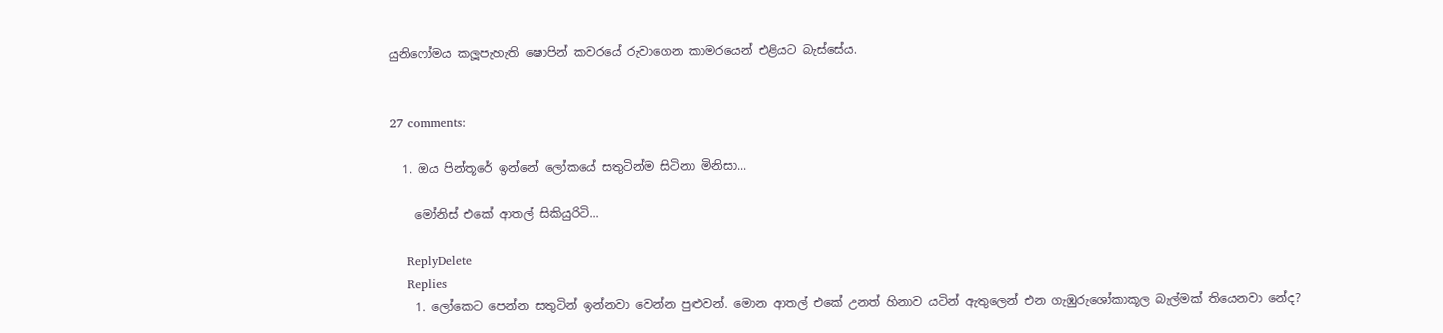යුනිෆෝමය කලූපැහැති ෂොපින් කවරයේ රුවාගෙන කාමරයෙන් එළියට බැස්සේය.


27 comments:

  1. ඔය පින්තූරේ ඉන්නේ ලෝකයේ සතුටින්ම සිටිනා මිනිසා...

    මෝනිස් එකේ ආතල් සිකියුරිටි...

    ReplyDelete
    Replies
    1. ලෝකෙට පෙන්න සතුටින් ඉන්නවා වෙන්න පුළුවන්. මොන ආතල් එකේ උනත් හිනාව යටින් ඇතුලෙන් එන ගැඹුරුශෝකාකූල බැල්මක් තියෙනවා නේද?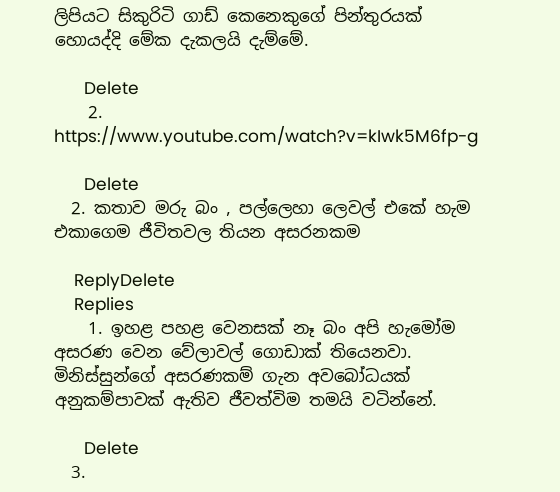ලිපියට සිකුරිටි ගාඩ් කෙනෙකුගේ පින්තුරයක් හොයද්දි මේක දැකලයි දැම්මේ.

      Delete
    2. https://www.youtube.com/watch?v=kIwk5M6fp-g

      Delete
  2. කතාව මරු බං , පල්ලෙහා ලෙවල් එකේ හැම එකාගෙම ජීවිතවල තියන අසරනකම

    ReplyDelete
    Replies
    1. ඉහළ පහළ වෙනසක් නෑ බං අපි හැමෝම අසරණ වෙන වේලාවල් ගොඩාක් තියෙනවා. මිනිස්සුන්ගේ අසරණකම් ගැන අවබෝධයක් අනුකම්පාවක් ඇතිව ජීවත්විම තමයි වටින්නේ.

      Delete
  3.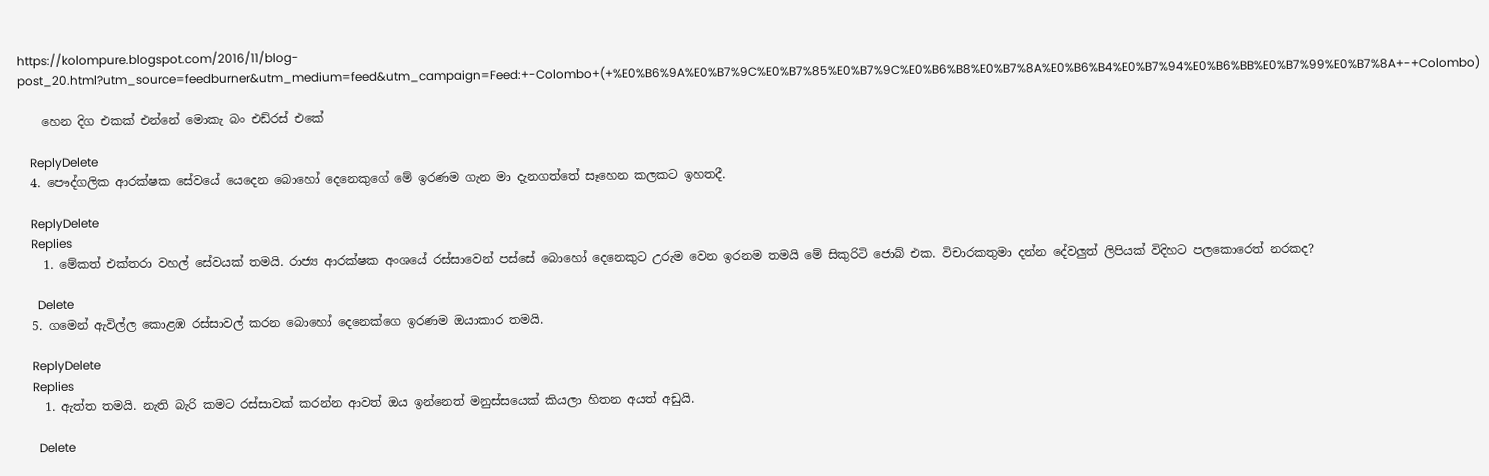https://kolompure.blogspot.com/2016/11/blog-post_20.html?utm_source=feedburner&utm_medium=feed&utm_campaign=Feed:+-Colombo+(+%E0%B6%9A%E0%B7%9C%E0%B7%85%E0%B7%9C%E0%B6%B8%E0%B7%8A%E0%B6%B4%E0%B7%94%E0%B6%BB%E0%B7%99%E0%B7%8A+-+Colombo)

    හෙන දිග එකක් එන්නේ මොකැ බං එඩ්රස් එකේ

    ReplyDelete
  4. පෞද්ගලික ආරක්ෂක සේවයේ යෙදෙන බොහෝ දෙනෙකුගේ මේ ඉරණම ගැන මා දැනගත්තේ සෑහෙන කලකට ඉහතදී.

    ReplyDelete
    Replies
    1. මේකත් එක්තරා වහල් සේවයක් තමයි. රාජ්‍ය ආරක්ෂක අංශයේ රස්සාවෙන් පස්සේ බොහෝ දෙනෙකුට උරුම වෙන ඉරනම තමයි මේ සිකුරිටි ජොබ් එක. විචාරකතුමා දන්න දේවලුත් ලිපියක් විදිහට පලකොරෙත් නරකද?

      Delete
  5. ගමෙන් ඇවිල්ල කොළඹ රස්සාවල් කරන බොහෝ දෙනෙක්ගෙ ඉරණම ඔයාකාර තමයි.

    ReplyDelete
    Replies
    1. ඇත්ත තමයි. නැති බැරි කමට රස්සාවක් කරන්න ආවත් ඔය ඉන්නෙත් මනුස්සයෙක් කියලා හිතන අයත් අඩුයි.

      Delete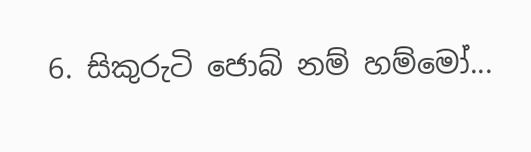6. සිකුරුටි ජොබ් නම් හම්මෝ...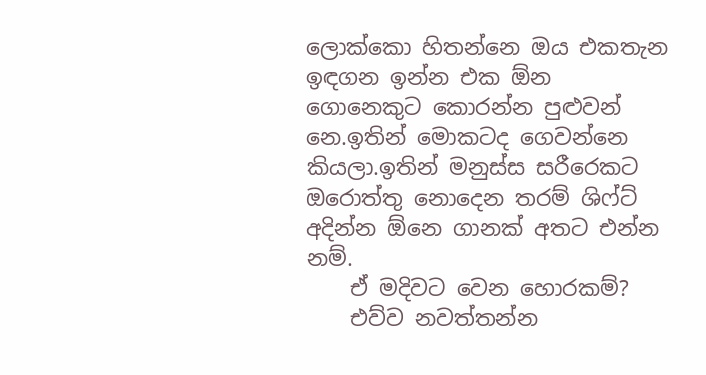ලොක්කො හිතන්නෙ ඔය එකතැන ඉඳගන ඉන්න එක ඕන ගොනෙකුට කොරන්න පුළුවන් නෙ.ඉතින් මොකටද ගෙවන්නෙ කියලා.ඉතින් මනුස්ස සරීරෙකට ඔරොත්තු නොදෙන තරම් ශිෆ්ට් අදින්න ඕනෙ ගානක් අතට එන්න නම්.
    ඒ මදිවට වෙන හොරකම්?
    එව්ව නවත්තන්න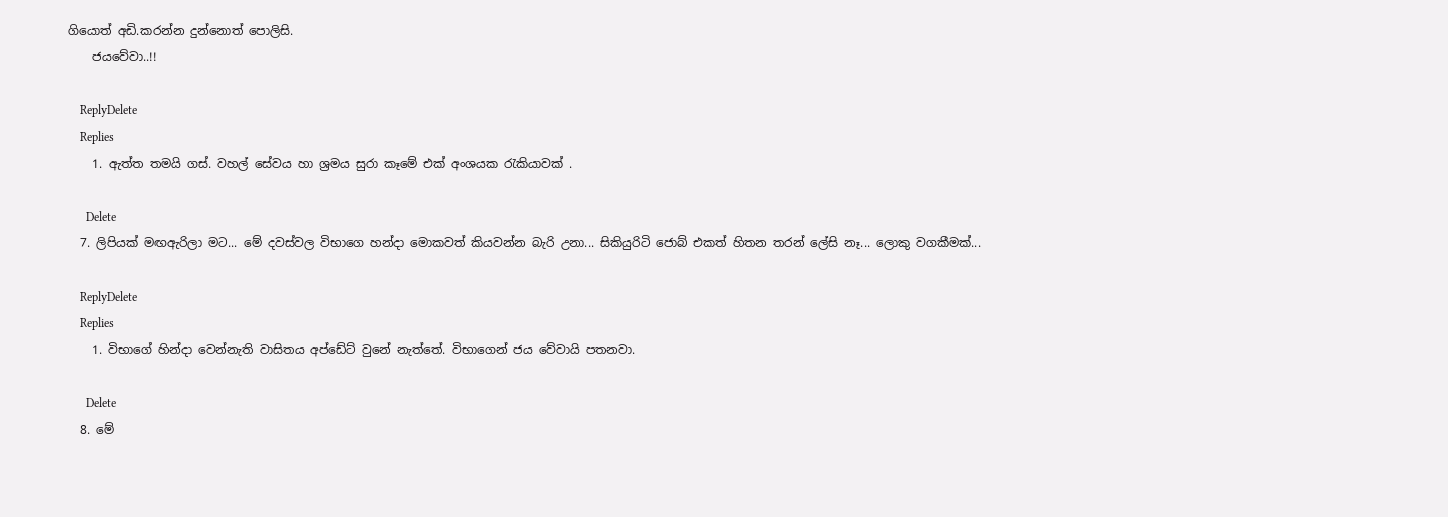ගියොත් අඩි.කරන්න දුන්නොත් පොලිසි.
    ජයවේවා..!!

    ReplyDelete
    Replies
    1. ඇත්ත තමයි ගස්. වහල් සේවය හා ශ්‍රමය සුරා කෑමේ එක් අංශයක රැකියාවක් .

      Delete
  7. ලිපියක් මඟඇරිලා මට... මේ දවස්වල විභාගෙ හන්දා මොකවත් කියවන්න බැරි උනා... සිකියුරිටි ජොබ් එකත් හිතන තරන් ලේසි නෑ... ලොකු වගකීමක්...

    ReplyDelete
    Replies
    1. විභාගේ හින්දා වෙන්නැති වාසිතය අප්ඩේට් වුනේ නැත්තේ. විභාගෙන් ජය වේවායි පතනවා.

      Delete
  8. මේ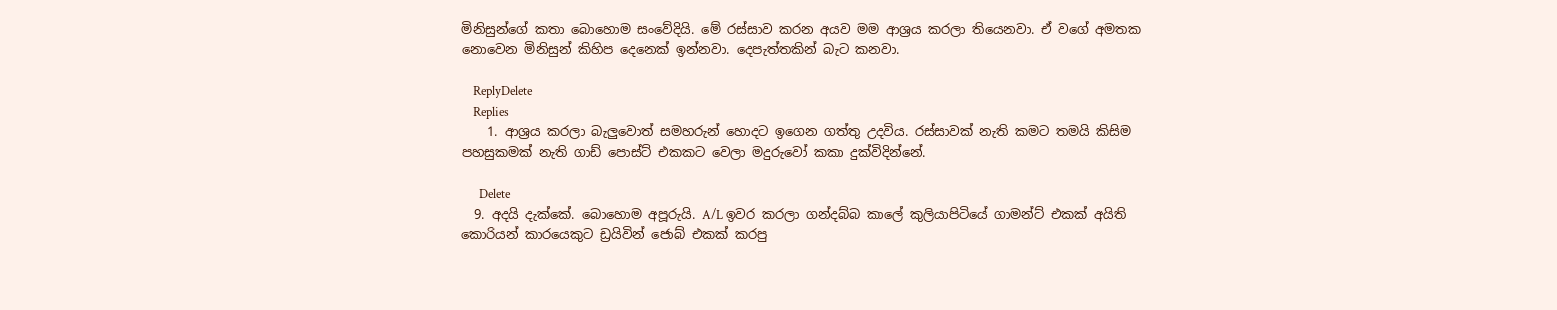මිනිසුන්ගේ කතා බොහොම සංවේදියි. මේ රස්සාව කරන අයව මම ආශ්‍රය කරලා තියෙනවා. ඒ වගේ අමතක නොවෙන මිනිසුන් කිහිප දෙනෙක් ඉන්නවා. දෙපැත්තකින් බැට කනවා.

    ReplyDelete
    Replies
    1. ආශ්‍රය කරලා බැලුවොත් සමහරුන් හොදට ඉගෙන ගත්තු උදවිය. රස්සාවක් නැති කමට තමයි කිසිම පහසුකමක් නැති ගාඩ් පොස්ට් එකකට වෙලා මදුරුවෝ කකා දුක්විදින්නේ.

      Delete
  9. අදයි දැක්කේ. බොහොම අපූරුයි. A/L ඉවර කරලා ගන්දබ්බ කාලේ කුලියාපිටියේ ගාමන්ට් එකක් අයිති කොරියන් කාරයෙකුට ඩ්‍රයිවින් ජොබ් එකක් කරපු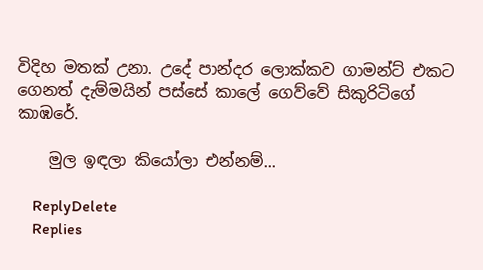විදිහ මතක් උනා. උදේ පාන්දර ලොක්කව ගාමන්ට් එකට ගෙනත් දැම්මයින් පස්සේ කාලේ ගෙව්වේ සිකුරිටිගේ කාඹරේ.

    මුල ඉඳලා කියෝලා එන්නම්...

    ReplyDelete
    Replies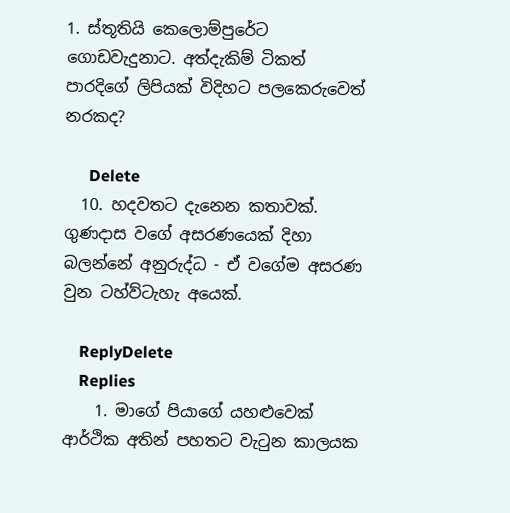1. ස්තූතියි කෙලොම්පුරේට ගොඩවැදුනාට. අත්දැකිම් ටිකත් පාරදිගේ ලිපියක් විදිහට පලකෙරුවෙත් නරකද?

      Delete
  10. හදවතට දැනෙන කතාවක්. ගුණදාස වගේ අසරණයෙක් දිහා බලන්නේ අනුරුද්ධ - ඒ වගේම අසරණ වුන ටහ්ව්ටැහැ අයෙක්.

    ReplyDelete
    Replies
    1. මාගේ පියාගේ යහළුවෙක් ආර්ථික අතින් පහතට වැටුන කාලයක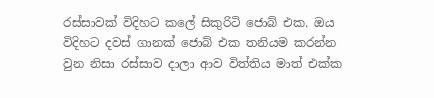රස්සාවක් විදිහට කලේ සිකුරිටි ජොබ් එක. ඔය විදිහට දවස් ගානක් ජොබ් එක තනියම කරන්න වුන නිසා රස්සාව දාලා ආව විත්තිය මාත් එක්ක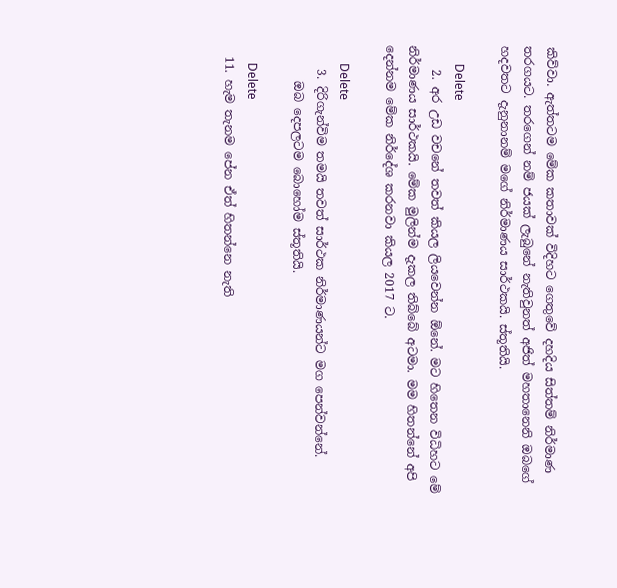කිව්වා. ඇත්තටම මේක කතාවක් විදිහට ගෙතුවේ දහදිය සිත්තම් නිර්මාණ තරගයට. තරගෙන් නම් ජයක් ලැබුනේ නැතිවුනත් අජිත් මහතානෙනි ඔබගේ හදවතට දැනුනානම් මගේ නිර්මාණය සාර්ථකයි. ස්තූතියි.

      Delete
    2. අර උඩ වචනේ තවත් කියල ලියවෙන්න ඕනේ. මට හිතෙන විධිහට මේ නිර්මාණය සාර්ථකයි. මේක මුලින්ම දැකල තිබ්බේ අටමා. මම හිතන්නේ අපි දෙන්නම මේක නිර්දේශ කරනවා කියල 2017 ට.

      Delete
    3. දිරිගැන්විම තමයි තවත් සාර්ථක නිර්මාණයන්ට මග පෙන්වන්නේ.
      ඔබ දෙපලටම බොහෝම ස්තූතියි.

      Delete
  11. හැම තැනම පේන ඒත් හිතන්නෙ නැති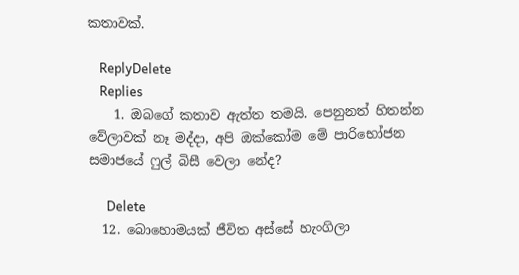කතාවක්.

    ReplyDelete
    Replies
    1. ඔබගේ කතාව ඇත්ත තමයි. පෙනුනත් හිතන්න වේලාවක් නෑ මද්දා, අපි ඔක්කෝම මේ පාරිභෝජන සමාජයේ ෆුල් බිසී වෙලා නේද?

      Delete
  12. බොහොමයක් ජීවිත අස්සේ හැංගිලා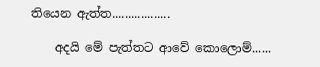තියෙන ඇත්ත..................

    අදයි මේ පැත්තට ආවේ කොලොම්......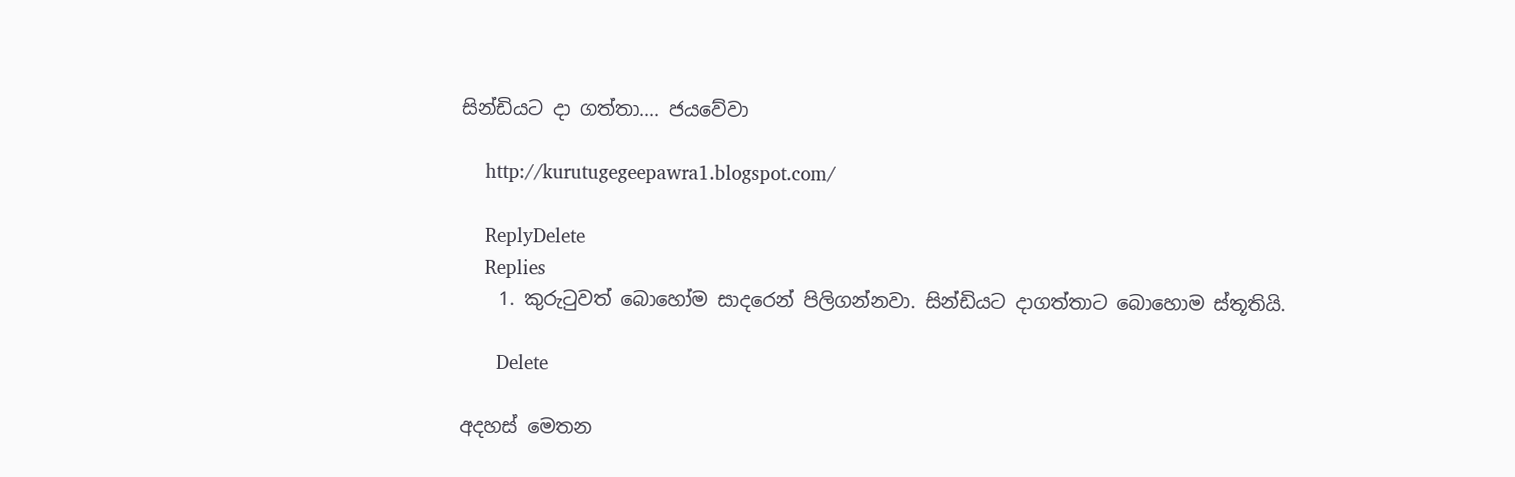සින්ඩියට දා ගත්තා.... ජයවේවා

    http://kurutugegeepawra1.blogspot.com/

    ReplyDelete
    Replies
    1. කුරුටුවත් බොහෝම සාදරෙන් පිලිගන්නවා. සින්ඩියට දාගත්තාට බොහොම ස්තූතියි.

      Delete

අදහස් මෙතන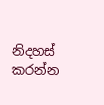නිදහස් කරන්න